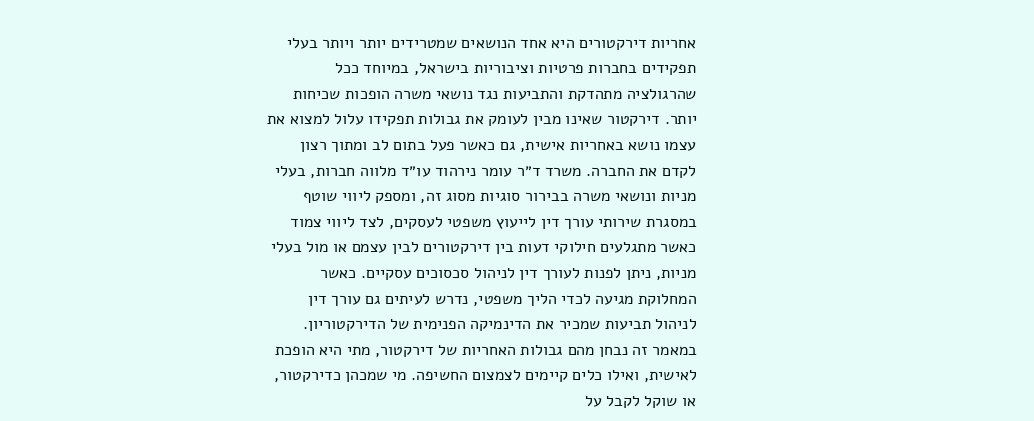אחריות דירקטורים היא אחד הנושאים שמטרידים יותר ויותר בעלי תפקידים בחברות פרטיות וציבוריות בישראל, במיוחד ככל שהרגולציה מתהדקת והתביעות נגד נושאי משרה הופכות שכיחות יותר. דירקטור שאינו מבין לעומק את גבולות תפקידו עלול למצוא את עצמו נושא באחריות אישית, גם כאשר פעל בתום לב ומתוך רצון לקדם את החברה. משרד ד״ר עומר נירהוד עו״ד מלווה חברות, בעלי מניות ונושאי משרה בבירור סוגיות מסוג זה, ומספק ליווי שוטף במסגרת שירותי עורך דין לייעוץ משפטי לעסקים, לצד ליווי צמוד כאשר מתגלעים חילוקי דעות בין דירקטורים לבין עצמם או מול בעלי מניות, ניתן לפנות לעורך דין לניהול סכסוכים עסקיים. כאשר המחלוקת מגיעה לכדי הליך משפטי, נדרש לעיתים גם עורך דין לניהול תביעות שמכיר את הדינמיקה הפנימית של הדירקטוריון. במאמר זה נבחן מהם גבולות האחריות של דירקטור, מתי היא הופכת לאישית, ואילו כלים קיימים לצמצום החשיפה. מי שמכהן כדירקטור, או שוקל לקבל על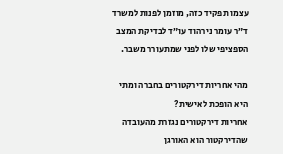עצמו תפקיד כזה, מוזמן לפנות למשרד ד״ר עומר נירהוד עו״ד לבדיקת המצב הספציפי שלו לפני שמתעורר משבר.

מהי אחריות דירקטורים בחברה ומתי היא הופכת לאישית?
אחריות דירקטורים נגזרת מהעובדה שהדירקטור הוא האורגן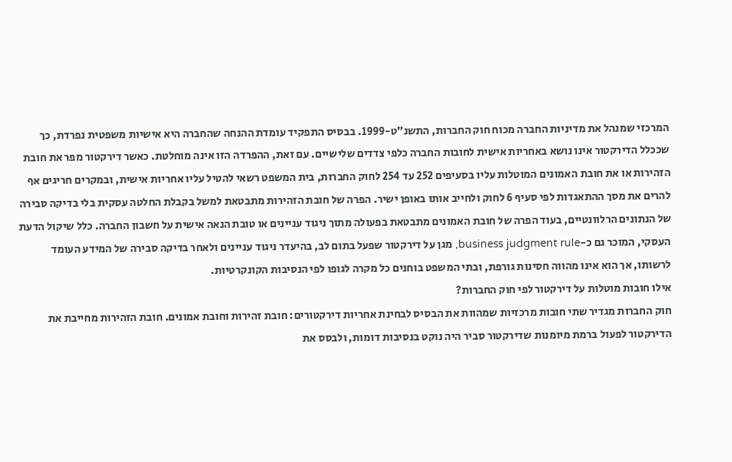המרכזי שמנהל את מדיניות החברה מכוח חוק החברות, התשנ"ט-1999. בבסיס התפקיד עומדת ההנחה שהחברה היא אישיות משפטית נפרדת, כך שככלל הדירקטור אינו נושא באחריות אישית לחובות החברה כלפי צדדים שלישיים. עם זאת, ההפרדה הזו אינה מוחלטת. כאשר דירקטור מפר את חובת הזהירות או את חובת האמונים המוטלות עליו בסעיפים 252 עד 254 לחוק החברות, בית המשפט רשאי להטיל עליו אחריות אישית, ובמקרים חריגים אף להרים את מסך ההתאגדות לפי סעיף 6 לחוק ולחייב אותו באופן ישיר. הפרה של חובת הזהירות מתבטאת למשל בקבלת החלטה עסקית בלי בדיקה סבירה של הנתונים הרלוונטיים, בעוד הפרה של חובת האמונים מתבטאת בפעולה מתוך ניגוד עניינים או טובת הנאה אישית על חשבון החברה. כלל שיקול הדעת העסקי, המוכר גם כ-business judgment rule, מגן על דירקטור שפעל בתום לב, בהיעדר ניגוד עניינים ולאחר בדיקה סבירה של המידע העומד לרשותו, אך הוא אינו מהווה חסינות גורפת, ובתי המשפט בוחנים כל מקרה לגופו לפי הנסיבות הקונקרטיות.
אילו חובות מוטלות על דירקטור לפי חוק החברות?
חוק החברות מגדיר שתי חובות מרכזיות שמהוות את הבסיס לבחינת אחריות דירקטורים: חובת זהירות וחובת אמונים. חובת הזהירות מחייבת את הדירקטור לפעול ברמת מיומנות שדירקטור סביר היה נוקט בנסיבות דומות, ולבסס את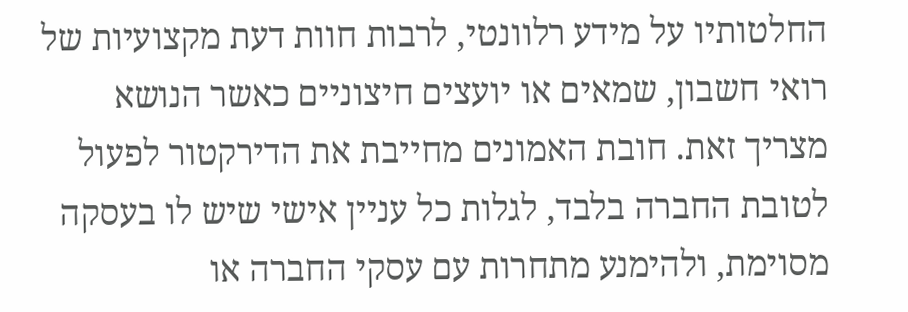החלטותיו על מידע רלוונטי, לרבות חוות דעת מקצועיות של רואי חשבון, שמאים או יועצים חיצוניים כאשר הנושא מצריך זאת. חובת האמונים מחייבת את הדירקטור לפעול לטובת החברה בלבד, לגלות כל עניין אישי שיש לו בעסקה מסוימת, ולהימנע מתחרות עם עסקי החברה או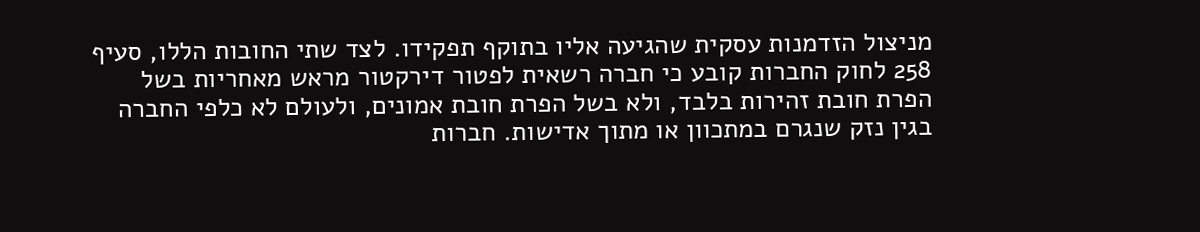מניצול הזדמנות עסקית שהגיעה אליו בתוקף תפקידו. לצד שתי החובות הללו, סעיף 258 לחוק החברות קובע כי חברה רשאית לפטור דירקטור מראש מאחריות בשל הפרת חובת זהירות בלבד, ולא בשל הפרת חובת אמונים, ולעולם לא כלפי החברה בגין נזק שנגרם במתכוון או מתוך אדישות. חברות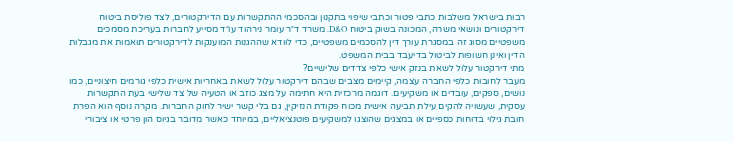רבות בישראל משלבות כתבי פטור וכתבי שיפוי בתקנון ובהסכמי ההתקשרות עם הדירקטורים, לצד פוליסת ביטוח דירקטורים ונושאי משרה, המכונה בשוק ביטוח D&O. משרד ד״ר עומר נירהוד עו״ד מסייע לחברות בעריכת מסמכים משפטיים מסוג זה במסגרת עורך דין להסכמים משפטיים, כדי לוודא שההגנות המוענקות לדירקטורים תואמות את מגבלות הדין ואינן חשופות לביטול בדיעבד בבית המשפט.
מתי דירקטור עלול לשאת בנזק אישי כלפי צדדים שלישיים?
מעבר לחובות כלפי החברה עצמה, קיימים מצבים שבהם דירקטור עלול לשאת באחריות אישית כלפי גורמים חיצוניים, כמו נושים, ספקים, עובדים או משקיעים. דוגמה מרכזית היא חתימה על מצג כוזב או הטעיה של צד שלישי בעת התקשרות עסקית, שעשויה להקים עילת תביעה אישית מכוח פקודת הנזיקין, גם בלי קשר ישיר לחוק החברות. מקרה נוסף הוא הפרת חובת גילוי בדוחות כספיים או במצגים שהוצגו למשקיעים פוטנציאליים, במיוחד כאשר מדובר בגיוס הון פרטי או ציבורי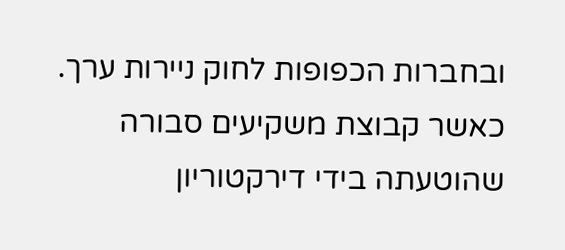ובחברות הכפופות לחוק ניירות ערך. כאשר קבוצת משקיעים סבורה שהוטעתה בידי דירקטוריון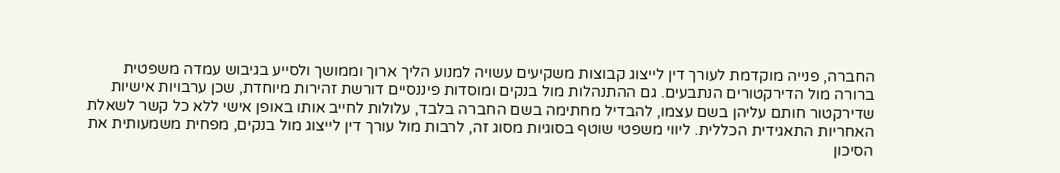החברה, פנייה מוקדמת לעורך דין לייצוג קבוצות משקיעים עשויה למנוע הליך ארוך וממושך ולסייע בגיבוש עמדה משפטית ברורה מול הדירקטורים הנתבעים. גם ההתנהלות מול בנקים ומוסדות פיננסיים דורשת זהירות מיוחדת, שכן ערבויות אישיות שדירקטור חותם עליהן בשם עצמו, להבדיל מחתימה בשם החברה בלבד, עלולות לחייב אותו באופן אישי ללא כל קשר לשאלת האחריות התאגידית הכללית. ליווי משפטי שוטף בסוגיות מסוג זה, לרבות מול עורך דין לייצוג מול בנקים, מפחית משמעותית את הסיכון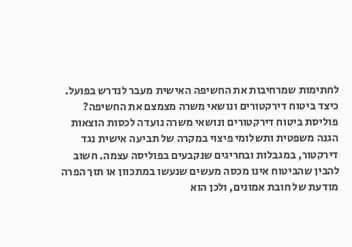לחתימות שמרחיבות את החשיפה האישית מעבר לנדרש בפועל.
כיצד ביטוח דירקטורים ונושאי משרה מצמצם את החשיפה?
פוליסת ביטוח דירקטורים ונושאי משרה נועדה לכסות הוצאות הגנה משפטית ותשלומי פיצוי במקרה של תביעה אישית נגד דירקטור, במגבלות ובחריגים שנקבעים בפוליסה עצמה. חשוב להבין שהביטוח אינו מכסה מעשים שנעשו במתכוון או תוך הפרה מודעת של חובת אמונים, ולכן הוא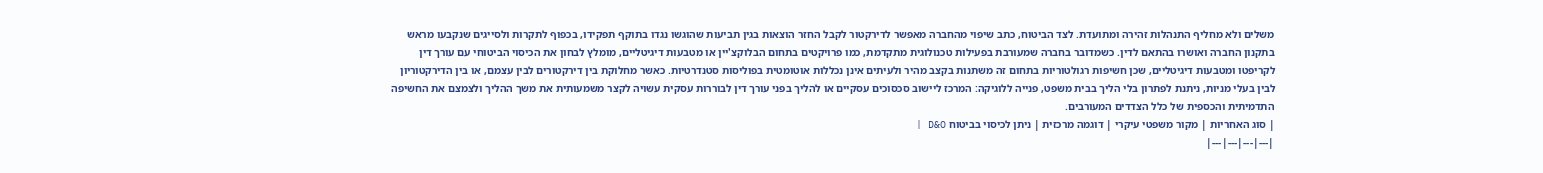משלים ולא מחליף התנהלות זהירה ומתועדת. לצד הביטוח, כתב שיפוי מהחברה מאפשר לדירקטור לקבל החזר הוצאות בגין תביעות שהוגשו נגדו בתוקף תפקידו, בכפוף לתקרות ולסייגים שנקבעו מראש בתקנון החברה ואושרו בהתאם לדין. כשמדובר בחברה שמעורבת בפעילות טכנולוגית מתקדמת, כמו פרויקטים בתחום הבלוקצ'יין או מטבעות דיגיטליים, מומלץ לבחון את הכיסוי הביטוחי עם עורך דין לקריפטו ומטבעות דיגיטליים, שכן חשיפות רגולטוריות בתחום זה משתנות בקצב מהיר ולעיתים אינן נכללות אוטומטית בפוליסות סטנדרטיות. כאשר מחלוקת בין דירקטורים לבין עצמם, או בין הדירקטוריון לבין בעלי מניות, ניתנת לפתרון בלי הליך בבית משפט, פנייה ללוגיקה: המרכז ליישוב סכסוכים עסקיים או להליך בפני עורך דין לבוררות עסקית עשויה לקצר משמעותית את משך ההליך ולצמצם את החשיפה התדמיתית והכספית של כלל הצדדים המעורבים.
| סוג האחריות | מקור משפטי עיקרי | דוגמה מרכזית | ניתן לכיסוי בביטוח D&O |
|---|---|---|---|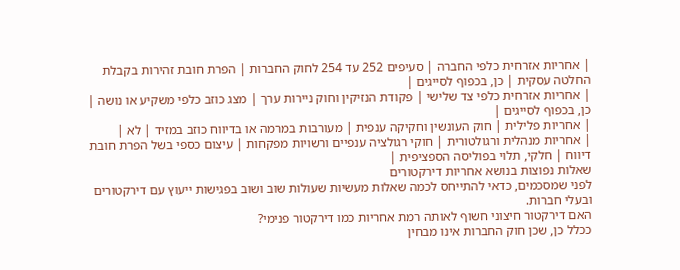| אחריות אזרחית כלפי החברה | סעיפים 252 עד 254 לחוק החברות | הפרת חובת זהירות בקבלת החלטה עסקית | כן, בכפוף לסייגים |
| אחריות אזרחית כלפי צד שלישי | פקודת הנזיקין וחוק ניירות ערך | מצג כוזב כלפי משקיע או נושה | כן, בכפוף לסייגים |
| אחריות פלילית | חוק העונשין וחקיקה ענפית | מעורבות במרמה או בדיווח כוזב במזיד | לא |
| אחריות מנהלית ורגולטורית | חוקי רגולציה ענפיים ורשויות מפקחות | עיצום כספי בשל הפרת חובת דיווח | חלקי, תלוי בפוליסה הספציפית |
שאלות נפוצות בנושא אחריות דירקטורים
לפני שמסכמים, כדאי להתייחס לכמה שאלות מעשיות שעולות שוב ושוב בפגישות ייעוץ עם דירקטורים ובעלי חברות.
האם דירקטור חיצוני חשוף לאותה רמת אחריות כמו דירקטור פנימי?
ככלל כן, שכן חוק החברות אינו מבחין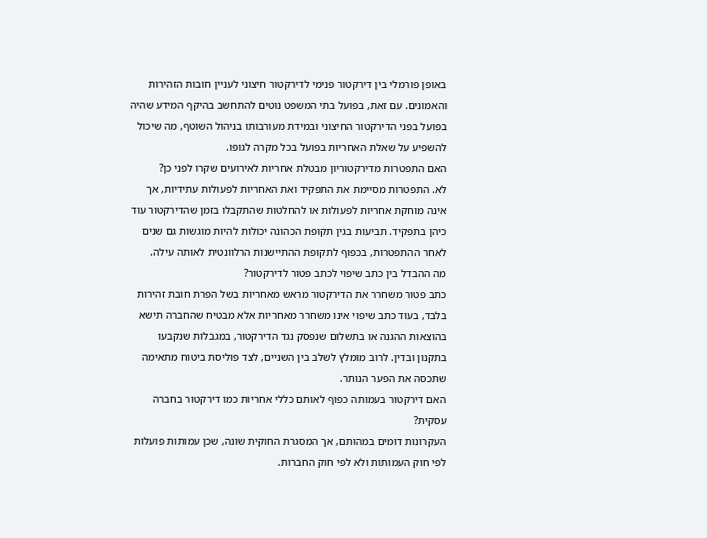באופן פורמלי בין דירקטור פנימי לדירקטור חיצוני לעניין חובות הזהירות והאמונים. עם זאת, בפועל בתי המשפט נוטים להתחשב בהיקף המידע שהיה בפועל בפני הדירקטור החיצוני ובמידת מעורבותו בניהול השוטף, מה שיכול להשפיע על שאלת האחריות בפועל בכל מקרה לגופו.
האם התפטרות מדירקטוריון מבטלת אחריות לאירועים שקרו לפני כן?
לא. התפטרות מסיימת את התפקיד ואת האחריות לפעולות עתידיות, אך אינה מוחקת אחריות לפעולות או להחלטות שהתקבלו בזמן שהדירקטור עוד כיהן בתפקיד. תביעות בגין תקופת הכהונה יכולות להיות מוגשות גם שנים לאחר ההתפטרות, בכפוף לתקופת ההתיישנות הרלוונטית לאותה עילה.
מה ההבדל בין כתב שיפוי לכתב פטור לדירקטור?
כתב פטור משחרר את הדירקטור מראש מאחריות בשל הפרת חובת זהירות בלבד, בעוד כתב שיפוי אינו משחרר מאחריות אלא מבטיח שהחברה תישא בהוצאות ההגנה או בתשלום שנפסק נגד הדירקטור, במגבלות שנקבעו בתקנון ובדין. לרוב מומלץ לשלב בין השניים, לצד פוליסת ביטוח מתאימה שתכסה את הפער הנותר.
האם דירקטור בעמותה כפוף לאותם כללי אחריות כמו דירקטור בחברה עסקית?
העקרונות דומים במהותם, אך המסגרת החוקית שונה, שכן עמותות פועלות לפי חוק העמותות ולא לפי חוק החברות.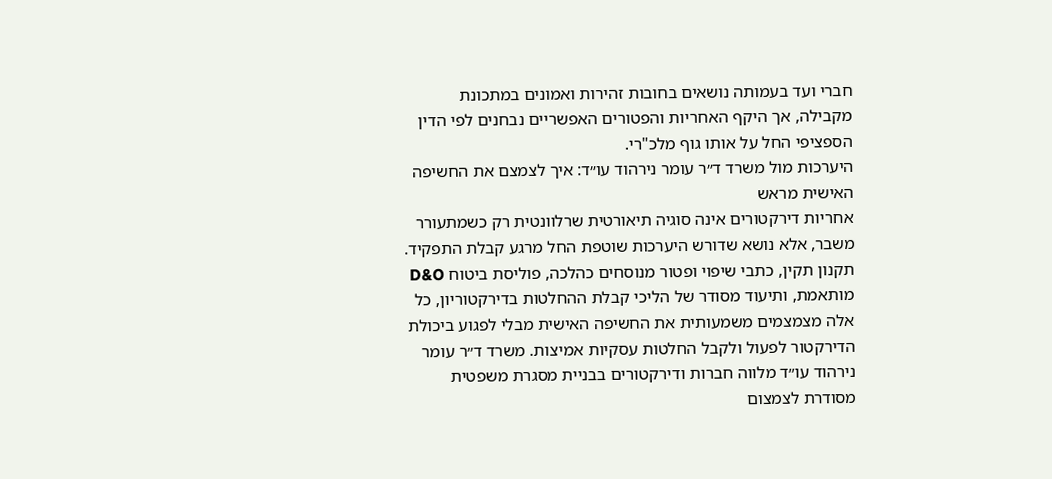חברי ועד בעמותה נושאים בחובות זהירות ואמונים במתכונת מקבילה, אך היקף האחריות והפטורים האפשריים נבחנים לפי הדין הספציפי החל על אותו גוף מלכ"רי.
היערכות מול משרד ד״ר עומר נירהוד עו״ד: איך לצמצם את החשיפה האישית מראש
אחריות דירקטורים אינה סוגיה תיאורטית שרלוונטית רק כשמתעורר משבר, אלא נושא שדורש היערכות שוטפת החל מרגע קבלת התפקיד. תקנון תקין, כתבי שיפוי ופטור מנוסחים כהלכה, פוליסת ביטוח D&O מותאמת, ותיעוד מסודר של הליכי קבלת ההחלטות בדירקטוריון, כל אלה מצמצמים משמעותית את החשיפה האישית מבלי לפגוע ביכולת הדירקטור לפעול ולקבל החלטות עסקיות אמיצות. משרד ד״ר עומר נירהוד עו״ד מלווה חברות ודירקטורים בבניית מסגרת משפטית מסודרת לצמצום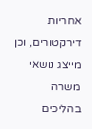אחריות דירקטורים, וכן מייצג נושאי משרה בהליכים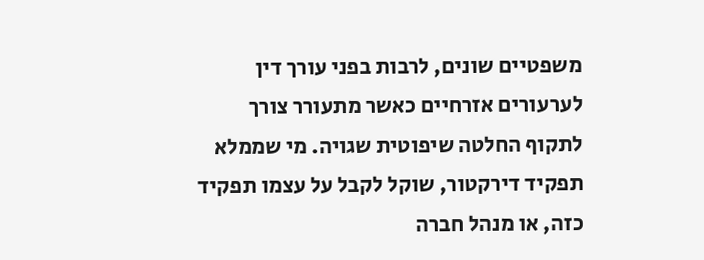משפטיים שונים, לרבות בפני עורך דין לערעורים אזרחיים כאשר מתעורר צורך לתקוף החלטה שיפוטית שגויה. מי שממלא תפקיד דירקטור, שוקל לקבל על עצמו תפקיד כזה, או מנהל חברה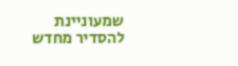שמעוניינת להסדיר מחדש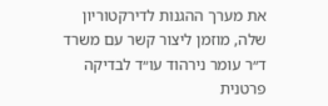את מערך ההגנות לדירקטוריון שלה, מוזמן ליצור קשר עם משרד ד״ר עומר נירהוד עו״ד לבדיקה פרטנית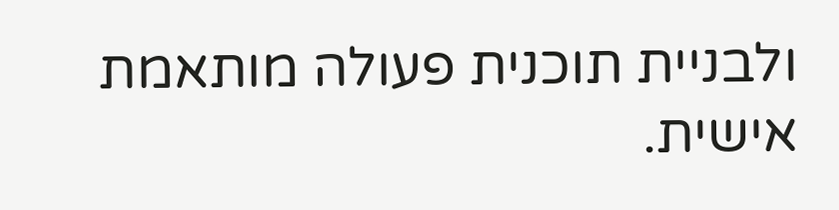ולבניית תוכנית פעולה מותאמת אישית.